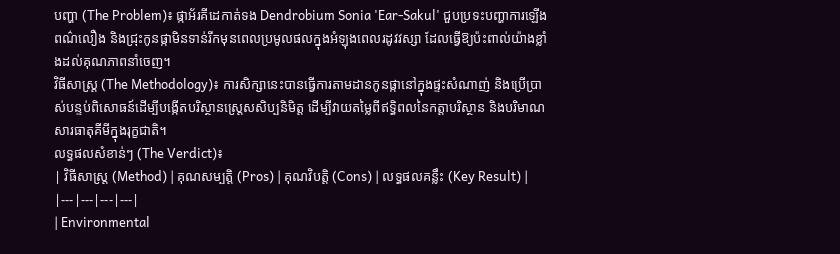បញ្ហា (The Problem)៖ ផ្កាអ័រគីដេកាត់ទង Dendrobium Sonia 'Ear-Sakul' ជួបប្រទះបញ្ហាការឡើងពណ៌លឿង និងជ្រុះកូនផ្កាមិនទាន់រីកមុនពេលប្រមូលផលក្នុងអំឡុងពេលរដូវវស្សា ដែលធ្វើឱ្យប៉ះពាល់យ៉ាងខ្លាំងដល់គុណភាពនាំចេញ។
វិធីសាស្ត្រ (The Methodology)៖ ការសិក្សានេះបានធ្វើការតាមដានកូនផ្កានៅក្នុងផ្ទះសំណាញ់ និងប្រើប្រាស់បន្ទប់ពិសោធន៍ដើម្បីបង្កើតបរិស្ថានស្ត្រេសសិប្បនិមិត្ត ដើម្បីវាយតម្លៃពីឥទ្ធិពលនៃកត្តាបរិស្ថាន និងបរិមាណសារធាតុគីមីក្នុងរុក្ខជាតិ។
លទ្ធផលសំខាន់ៗ (The Verdict)៖
| វិធីសាស្ត្រ (Method) | គុណសម្បត្តិ (Pros) | គុណវិបត្តិ (Cons) | លទ្ធផលគន្លឹះ (Key Result) |
|---|---|---|---|
| Environmental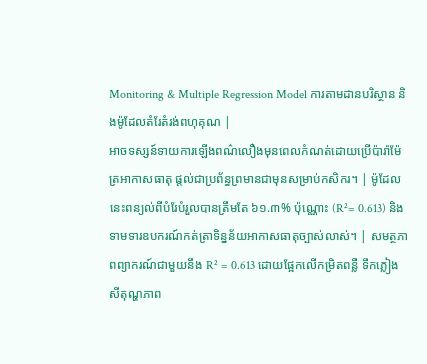Monitoring & Multiple Regression Model ការតាមដានបរិស្ថាន និងម៉ូដែលតំរែតំរង់ពហុគុណ |
អាចទស្សន៍ទាយការឡើងពណ៌លឿងមុនពេលកំណត់ដោយប្រើប៉ារ៉ាម៉ែត្រអាកាសធាតុ ផ្តល់ជាប្រព័ន្ធព្រមានជាមុនសម្រាប់កសិករ។ | ម៉ូដែលនេះពន្យល់ពីបំរែបំរួលបានត្រឹមតែ ៦១.៣% ប៉ុណ្ណោះ (R²= 0.613) និងទាមទារឧបករណ៍កត់ត្រាទិន្នន័យអាកាសធាតុច្បាស់លាស់។ | សមត្ថភាពព្យាករណ៍ជាមួយនឹង R² = 0.613 ដោយផ្អែកលើកម្រិតពន្លឺ ទឹកភ្លៀង សីតុណ្ហភាព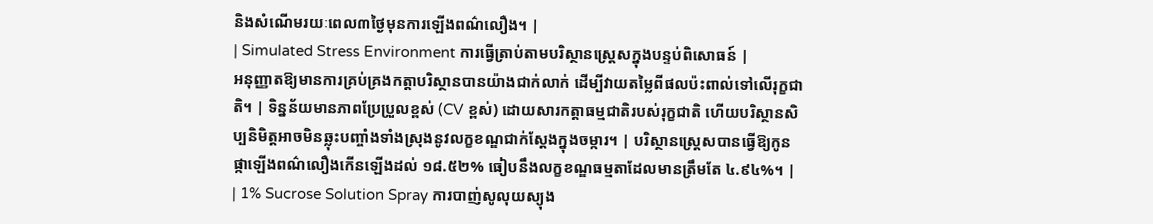និងសំណើមរយៈពេល៣ថ្ងៃមុនការឡើងពណ៌លឿង។ |
| Simulated Stress Environment ការធ្វើត្រាប់តាមបរិស្ថានស្ត្រេសក្នុងបន្ទប់ពិសោធន៍ |
អនុញ្ញាតឱ្យមានការគ្រប់គ្រងកត្តាបរិស្ថានបានយ៉ាងជាក់លាក់ ដើម្បីវាយតម្លៃពីផលប៉ះពាល់ទៅលើរុក្ខជាតិ។ | ទិន្នន័យមានភាពប្រែប្រួលខ្ពស់ (CV ខ្ពស់) ដោយសារកត្តាធម្មជាតិរបស់រុក្ខជាតិ ហើយបរិស្ថានសិប្បនិមិត្តអាចមិនឆ្លុះបញ្ចាំងទាំងស្រុងនូវលក្ខខណ្ឌជាក់ស្តែងក្នុងចម្ការ។ | បរិស្ថានស្ត្រេសបានធ្វើឱ្យកូនផ្កាឡើងពណ៌លឿងកើនឡើងដល់ ១៨.៥២% ធៀបនឹងលក្ខខណ្ឌធម្មតាដែលមានត្រឹមតែ ៤.៩៤%។ |
| 1% Sucrose Solution Spray ការបាញ់សូលុយស្យុង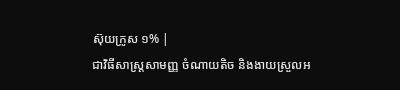ស៊ុយក្រូស ១% |
ជាវិធីសាស្ត្រសាមញ្ញ ចំណាយតិច និងងាយស្រួលអ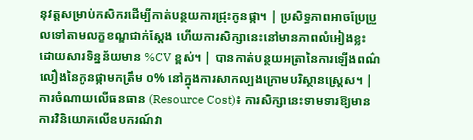នុវត្តសម្រាប់កសិករដើម្បីកាត់បន្ថយការជ្រុះកូនផ្កា។ | ប្រសិទ្ធភាពអាចប្រែប្រួលទៅតាមលក្ខខណ្ឌជាក់ស្តែង ហើយការសិក្សានេះនៅមានភាពលំអៀងខ្លះដោយសារទិន្នន័យមាន %CV ខ្ពស់។ | បានកាត់បន្ថយអត្រានៃការឡើងពណ៌លឿងនៃកូនផ្កាមកត្រឹម ០% នៅក្នុងការសាកល្បងក្រោមបរិស្ថានស្ត្រេស។ |
ការចំណាយលើធនធាន (Resource Cost)៖ ការសិក្សានេះទាមទារឱ្យមានការវិនិយោគលើឧបករណ៍វា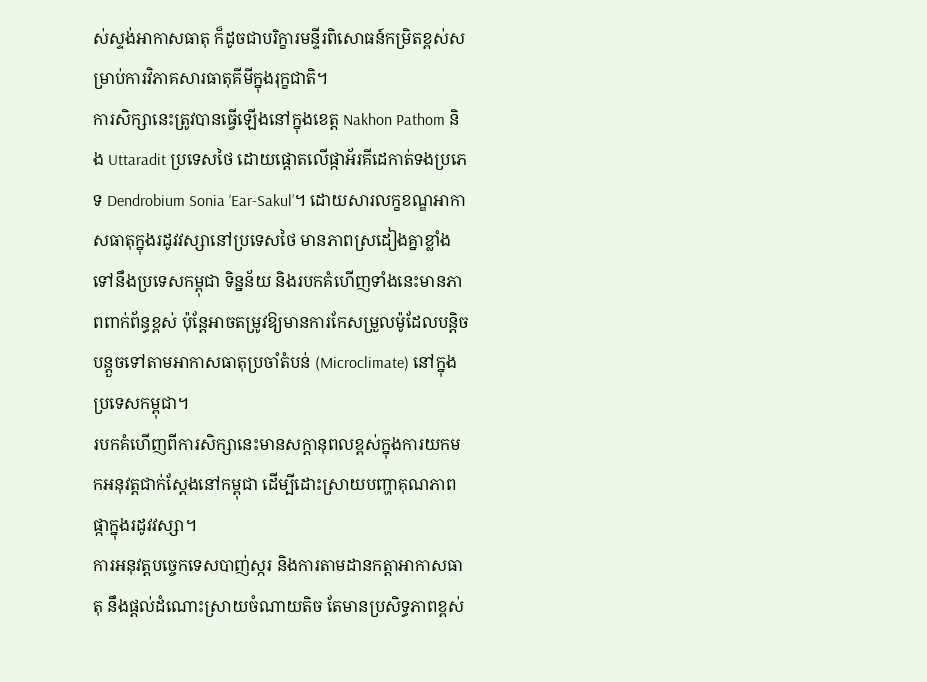ស់ស្ទង់អាកាសធាតុ ក៏ដូចជាបរិក្ខារមន្ទីរពិសោធន៍កម្រិតខ្ពស់សម្រាប់ការវិភាគសារធាតុគីមីក្នុងរុក្ខជាតិ។
ការសិក្សានេះត្រូវបានធ្វើឡើងនៅក្នុងខេត្ត Nakhon Pathom និង Uttaradit ប្រទេសថៃ ដោយផ្តោតលើផ្កាអ័រគីដេកាត់ទងប្រភេទ Dendrobium Sonia ‘Ear-Sakul’។ ដោយសារលក្ខខណ្ឌអាកាសធាតុក្នុងរដូវវស្សានៅប្រទេសថៃ មានភាពស្រដៀងគ្នាខ្លាំងទៅនឹងប្រទេសកម្ពុជា ទិន្នន័យ និងរបកគំហើញទាំងនេះមានភាពពាក់ព័ន្ធខ្ពស់ ប៉ុន្តែអាចតម្រូវឱ្យមានការកែសម្រួលម៉ូដែលបន្តិចបន្តួចទៅតាមអាកាសធាតុប្រចាំតំបន់ (Microclimate) នៅក្នុងប្រទេសកម្ពុជា។
របកគំហើញពីការសិក្សានេះមានសក្តានុពលខ្ពស់ក្នុងការយកមកអនុវត្តជាក់ស្តែងនៅកម្ពុជា ដើម្បីដោះស្រាយបញ្ហាគុណភាពផ្កាក្នុងរដូវវស្សា។
ការអនុវត្តបច្ចេកទេសបាញ់ស្ករ និងការតាមដានកត្តាអាកាសធាតុ នឹងផ្តល់ដំណោះស្រាយចំណាយតិច តែមានប្រសិទ្ធភាពខ្ពស់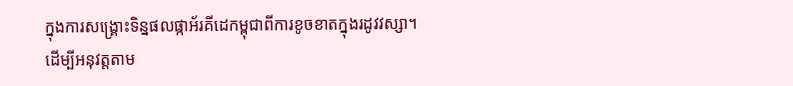ក្នុងការសង្គ្រោះទិន្នផលផ្កាអ័រគីដេកម្ពុជាពីការខូចខាតក្នុងរដូវវស្សា។
ដើម្បីអនុវត្តតាម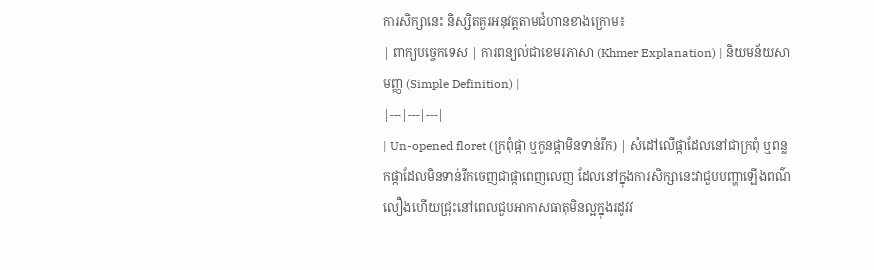ការសិក្សានេះ និស្សិតគួរអនុវត្តតាមជំហានខាងក្រោម៖
| ពាក្យបច្ចេកទេស | ការពន្យល់ជាខេមរភាសា (Khmer Explanation) | និយមន័យសាមញ្ញ (Simple Definition) |
|---|---|---|
| Un-opened floret (ក្រពុំផ្កា ឬកូនផ្កាមិនទាន់រីក) | សំដៅលើផ្កាដែលនៅជាក្រពុំ ឬពន្លកផ្កាដែលមិនទាន់រីកចេញជាផ្កាពេញលេញ ដែលនៅក្នុងការសិក្សានេះវាជួបបញ្ហាឡើងពណ៌លឿងហើយជ្រុះនៅពេលជួបអាកាសធាតុមិនល្អក្នុងរដូវវ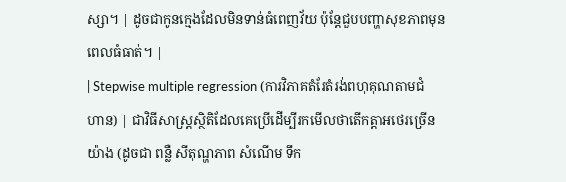ស្សា។ | ដូចជាកូនក្មេងដែលមិនទាន់ធំពេញវ័យ ប៉ុន្តែជួបបញ្ហាសុខភាពមុនពេលធំធាត់។ |
| Stepwise multiple regression (ការវិភាគតំរែតំរង់ពហុគុណតាមជំហាន) | ជាវិធីសាស្ត្រស្ថិតិដែលគេប្រើដើម្បីរកមើលថាតើកត្តាអថេរច្រើនយ៉ាង (ដូចជា ពន្លឺ សីតុណ្ហភាព សំណើម ទឹក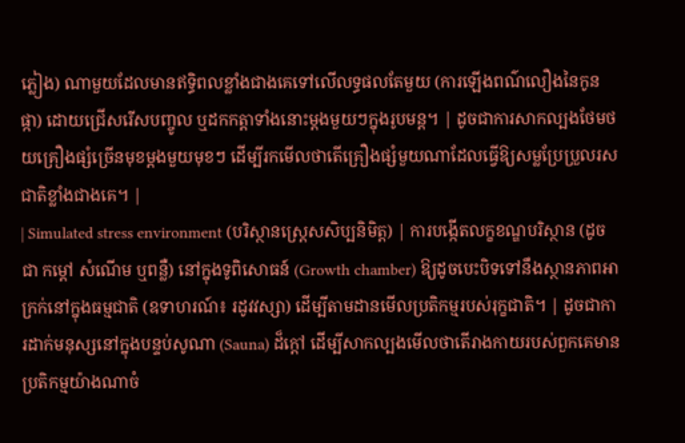ភ្លៀង) ណាមួយដែលមានឥទ្ធិពលខ្លាំងជាងគេទៅលើលទ្ធផលតែមួយ (ការឡើងពណ៌លឿងនៃកូនផ្កា) ដោយជ្រើសរើសបញ្ចូល ឬដកកត្តាទាំងនោះម្តងមួយៗក្នុងរូបមន្ត។ | ដូចជាការសាកល្បងថែមថយគ្រឿងផ្សំច្រើនមុខម្តងមួយមុខៗ ដើម្បីរកមើលថាតើគ្រឿងផ្សំមួយណាដែលធ្វើឱ្យសម្លប្រែប្រួលរសជាតិខ្លាំងជាងគេ។ |
| Simulated stress environment (បរិស្ថានស្ត្រេសសិប្បនិមិត្ត) | ការបង្កើតលក្ខខណ្ឌបរិស្ថាន (ដូចជា កម្ដៅ សំណើម ឬពន្លឺ) នៅក្នុងទូពិសោធន៍ (Growth chamber) ឱ្យដូចបេះបិទទៅនឹងស្ថានភាពអាក្រក់នៅក្នុងធម្មជាតិ (ឧទាហរណ៍៖ រដូវវស្សា) ដើម្បីតាមដានមើលប្រតិកម្មរបស់រុក្ខជាតិ។ | ដូចជាការដាក់មនុស្សនៅក្នុងបន្ទប់សូណា (Sauna) ដ៏ក្តៅ ដើម្បីសាកល្បងមើលថាតើរាងកាយរបស់ពួកគេមានប្រតិកម្មយ៉ាងណាចំ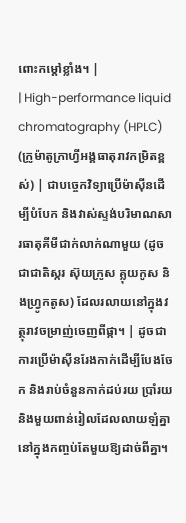ពោះកម្ដៅខ្លាំង។ |
| High-performance liquid chromatography (HPLC) (ក្រូម៉ាតូក្រាហ្វីអង្គធាតុរាវកម្រិតខ្ពស់) | ជាបច្ចេកវិទ្យាប្រើម៉ាស៊ីនដើម្បីបំបែក និងវាស់ស្ទង់បរិមាណសារធាតុគីមីជាក់លាក់ណាមួយ (ដូចជាជាតិស្ករ ស៊ុយក្រូស គ្លុយកូស និងហ្វ្រូកតូស) ដែលរលាយនៅក្នុងវត្ថុរាវចម្រាញ់ចេញពីផ្កា។ | ដូចជាការប្រើម៉ាស៊ីនរែងកាក់ដើម្បីបែងចែក និងរាប់ចំនួនកាក់ដប់រយ ប្រាំរយ និងមួយពាន់រៀលដែលលាយឡំគ្នានៅក្នុងកញ្ចប់តែមួយឱ្យដាច់ពីគ្នា។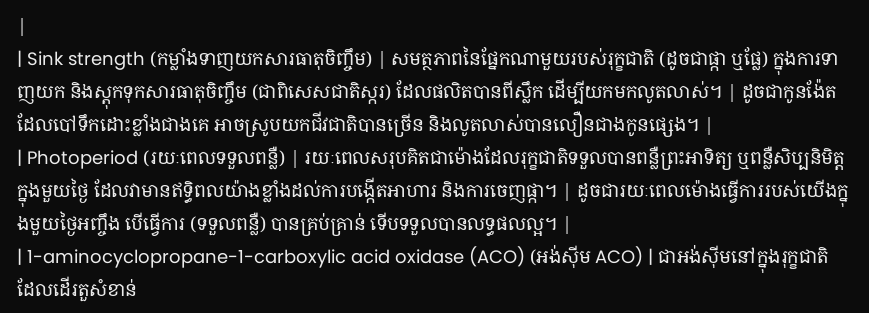|
| Sink strength (កម្លាំងទាញយកសារធាតុចិញ្ចឹម) | សមត្ថភាពនៃផ្នែកណាមួយរបស់រុក្ខជាតិ (ដូចជាផ្កា ឬផ្លែ) ក្នុងការទាញយក និងស្តុកទុកសារធាតុចិញ្ចឹម (ជាពិសេសជាតិស្ករ) ដែលផលិតបានពីស្លឹក ដើម្បីយកមកលូតលាស់។ | ដូចជាកូនង៉ែតដែលបៅទឹកដោះខ្លាំងជាងគេ អាចស្រូបយកជីវជាតិបានច្រើន និងលូតលាស់បានលឿនជាងកូនផ្សេង។ |
| Photoperiod (រយៈពេលទទួលពន្លឺ) | រយៈពេលសរុបគិតជាម៉ោងដែលរុក្ខជាតិទទួលបានពន្លឺព្រះអាទិត្យ ឬពន្លឺសិប្បនិមិត្តក្នុងមួយថ្ងៃ ដែលវាមានឥទ្ធិពលយ៉ាងខ្លាំងដល់ការបង្កើតអាហារ និងការចេញផ្កា។ | ដូចជារយៈពេលម៉ោងធ្វើការរបស់យើងក្នុងមួយថ្ងៃអញ្ចឹង បើធ្វើការ (ទទួលពន្លឺ) បានគ្រប់គ្រាន់ ទើបទទួលបានលទ្ធផលល្អ។ |
| 1-aminocyclopropane-1-carboxylic acid oxidase (ACO) (អង់ស៊ីម ACO) | ជាអង់ស៊ីមនៅក្នុងរុក្ខជាតិដែលដើរតួសំខាន់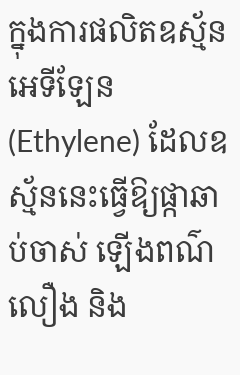ក្នុងការផលិតឧស្ម័នអេទីឡែន (Ethylene) ដែលឧស្ម័ននេះធ្វើឱ្យផ្កាឆាប់ចាស់ ឡើងពណ៌លឿង និង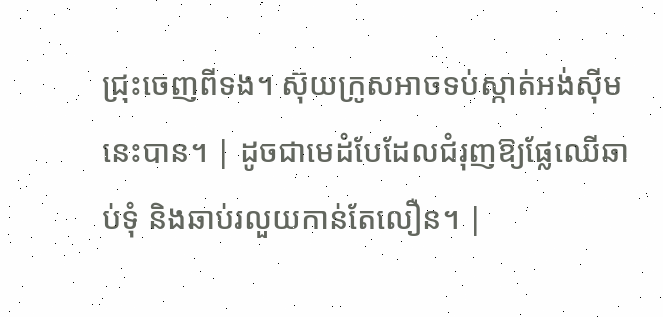ជ្រុះចេញពីទង។ ស៊ុយក្រូសអាចទប់ស្កាត់អង់ស៊ីមនេះបាន។ | ដូចជាមេដំបែដែលជំរុញឱ្យផ្លែឈើឆាប់ទុំ និងឆាប់រលួយកាន់តែលឿន។ |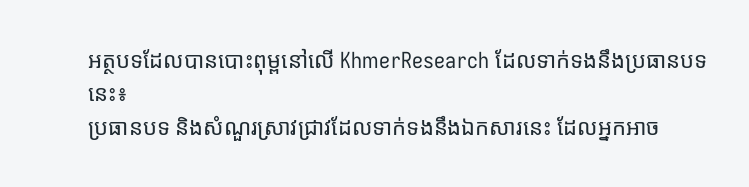អត្ថបទដែលបានបោះពុម្ពនៅលើ KhmerResearch ដែលទាក់ទងនឹងប្រធានបទនេះ៖
ប្រធានបទ និងសំណួរស្រាវជ្រាវដែលទាក់ទងនឹងឯកសារនេះ ដែលអ្នកអាច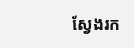ស្វែងរក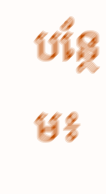បន្ថែម៖